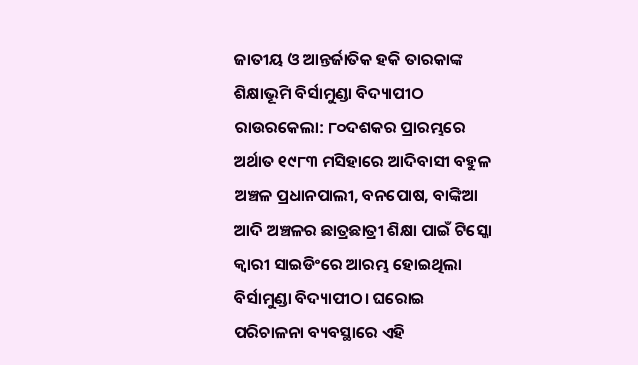ଜାତୀୟ ଓ ଆନ୍ତର୍ଜାତିକ ହକି ତାରକାଙ୍କ ଶିକ୍ଷାଭୂମି ବିର୍ସାମୁଣ୍ଡା ବିଦ୍ୟାପୀଠ
ରାଉରକେଲା: ୮୦ଦଶକର ପ୍ରାରମ୍ଭରେ ଅର୍ଥାତ ୧୯୮୩ ମସିହାରେ ଆଦିବାସୀ ବହୁଳ ଅଞ୍ଚଳ ପ୍ରଧାନପାଲୀ, ବନପୋଷ, ବାଙ୍କିଆ ଆଦି ଅଞ୍ଚଳର ଛାତ୍ରଛାତ୍ରୀ ଶିକ୍ଷା ପାଇଁ ଟିସ୍କୋ କ୍ୱାରୀ ସାଇଡିଂରେ ଆରମ୍ଭ ହୋଇଥିଲା ବିର୍ସାମୁଣ୍ଡା ବିଦ୍ୟାପୀଠ। ଘରୋଇ ପରିଚାଳନା ବ୍ୟବସ୍ଥାରେ ଏହି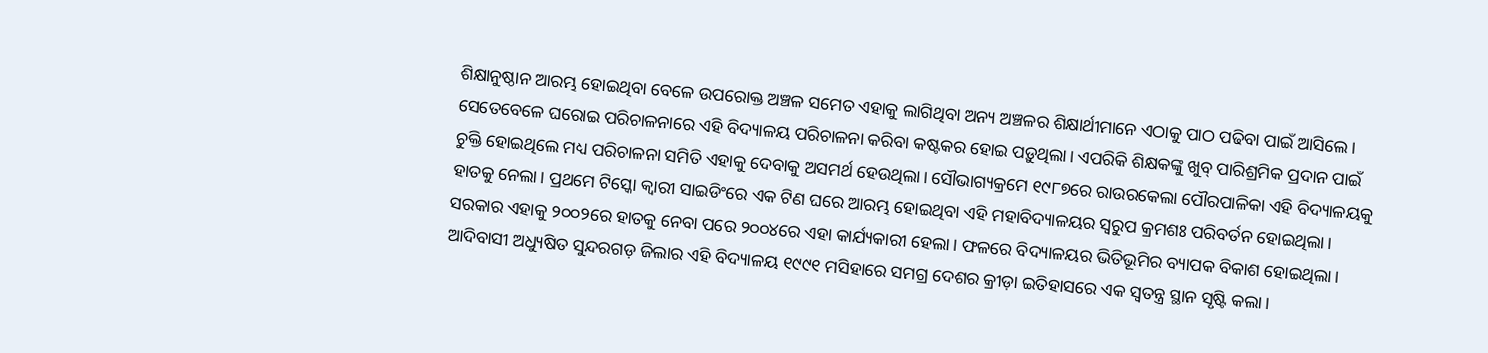ଶିକ୍ଷାନୁଷ୍ଠାନ ଆରମ୍ଭ ହୋଇଥିବା ବେଳେ ଉପରୋକ୍ତ ଅଞ୍ଚଳ ସମେତ ଏହାକୁ ଲାଗିଥିବା ଅନ୍ୟ ଅଞ୍ଚଳର ଶିକ୍ଷାର୍ଥୀମାନେ ଏଠାକୁ ପାଠ ପଢିବା ପାଇଁ ଆସିଲେ। ସେତେବେଳେ ଘରୋଇ ପରିଚାଳନାରେ ଏହି ବିଦ୍ୟାଳୟ ପରିଚାଳନା କରିବା କଷ୍ଟକର ହୋଇ ପଡ଼ୁଥିଲା। ଏପରିକି ଶିକ୍ଷକଙ୍କୁ ଖୁବ୍ ପାରିଶ୍ରମିକ ପ୍ରଦାନ ପାଇଁ ଚୁକ୍ତି ହୋଇଥିଲେ ମଧ୍ୟ ପରିଚାଳନା ସମିତି ଏହାକୁ ଦେବାକୁ ଅସମର୍ଥ ହେଉଥିଲା। ସୌଭାଗ୍ୟକ୍ରମେ ୧୯୮୭ରେ ରାଉରକେଲା ପୌରପାଳିକା ଏହି ବିଦ୍ୟାଳୟକୁ ହାତକୁ ନେଲା। ପ୍ରଥମେ ଟିସ୍କୋ କ୍ୱାରୀ ସାଇଡିଂରେ ଏକ ଟିଣ ଘରେ ଆରମ୍ଭ ହୋଇଥିବା ଏହି ମହାବିଦ୍ୟାଳୟର ସ୍ୱରୁପ କ୍ରମଶଃ ପରିବର୍ତନ ହୋଇଥିଲା। ସରକାର ଏହାକୁ ୨୦୦୨ରେ ହାତକୁ ନେବା ପରେ ୨୦୦୪ରେ ଏହା କାର୍ଯ୍ୟକାରୀ ହେଲା। ଫଳରେ ବିଦ୍ୟାଳୟର ଭିତିଭୂମିର ବ୍ୟାପକ ବିକାଶ ହୋଇଥିଲା। ଆଦିବାସୀ ଅଧ୍ୟୁଷିତ ସୁନ୍ଦରଗଡ଼ ଜିଲାର ଏହି ବିଦ୍ୟାଳୟ ୧୯୯୧ ମସିହାରେ ସମଗ୍ର ଦେଶର କ୍ରୀଡ଼ା ଇତିହାସରେ ଏକ ସ୍ୱତନ୍ତ୍ର ସ୍ଥାନ ସୃଷ୍ଟି କଲା।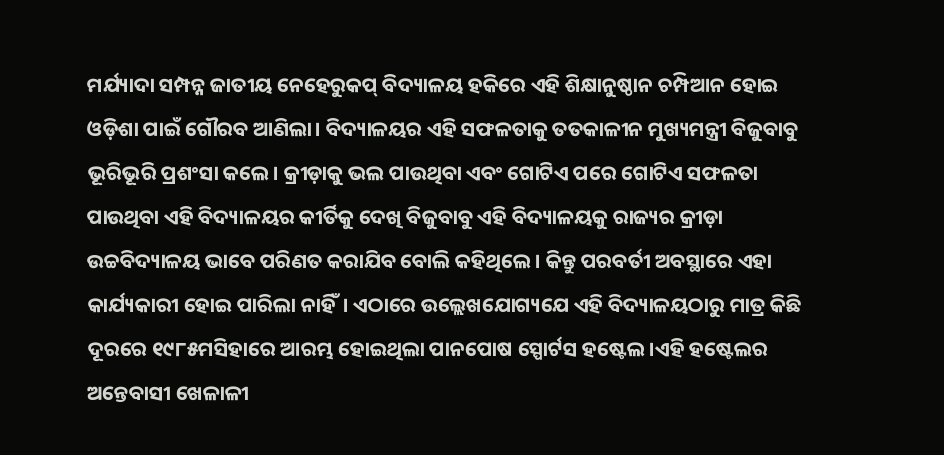ମର୍ଯ୍ୟାଦା ସମ୍ପନ୍ନ ଜାତୀୟ ନେହେରୁକପ୍ ବିଦ୍ୟାଳୟ ହକିରେ ଏହି ଶିକ୍ଷାନୁଷ୍ଠାନ ଚମ୍ପିଆନ ହୋଇ ଓଡ଼ିଶା ପାଇଁ ଗୌରବ ଆଣିଲା। ବିଦ୍ୟାଳୟର ଏହି ସଫଳତାକୁ ତତକାଳୀନ ମୁଖ୍ୟମନ୍ତ୍ରୀ ବିଜୁବାବୁ ଭୂରିଭୂରି ପ୍ରଶଂସା କଲେ। କ୍ରୀଡ଼ାକୁ ଭଲ ପାଉଥିବା ଏବଂ ଗୋଟିଏ ପରେ ଗୋଟିଏ ସଫଳତା ପାଉଥିବା ଏହି ବିଦ୍ୟାଳୟର କୀର୍ତିକୁ ଦେଖି ବିଜୁବାବୁ ଏହି ବିଦ୍ୟାଳୟକୁ ରାଜ୍ୟର କ୍ରୀଡ଼ା ଉଚ୍ଚବିଦ୍ୟାଳୟ ଭାବେ ପରିଣତ କରାଯିବ ବୋଲି କହିଥିଲେ। କିନ୍ତୁ ପରବର୍ତୀ ଅବସ୍ଥାରେ ଏହା କାର୍ଯ୍ୟକାରୀ ହୋଇ ପାରିଲା ନାହିଁ। ଏଠାରେ ଉଲ୍ଲେଖଯୋଗ୍ୟଯେ ଏହି ବିଦ୍ୟାଳୟଠାରୁ ମାତ୍ର କିଛି ଦୂରରେ ୧୯୮୫ମସିହାରେ ଆରମ୍ଭ ହୋଇଥିଲା ପାନପୋଷ ସ୍ପୋର୍ଟସ ହଷ୍ଟେଲ।ଏହି ହଷ୍ଟେଲର ଅନ୍ତେବାସୀ ଖେଳାଳୀ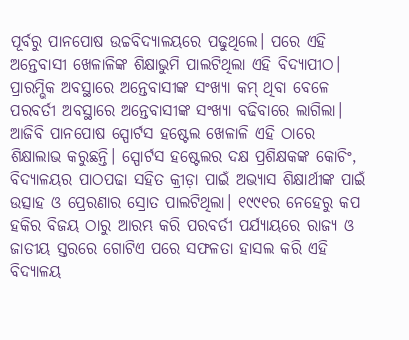ପୂର୍ବରୁ ପାନପୋଷ ଉଚ୍ଚବିଦ୍ୟାଳୟରେ ପଢୁଥିଲେ। ପରେ ଏହି ଅନ୍ତେବାସୀ ଖେଳାଳିଙ୍କ ଶିକ୍ଷାଭୁମି ପାଲଟିଥିଲା ଏହି ବିଦ୍ୟାପୀଠ। ପ୍ରାରମ୍ଭିକ ଅବସ୍ଥାରେ ଅନ୍ତେବାସୀଙ୍କ ସଂଖ୍ୟା କମ୍ ଥିବା ବେଳେ ପରବର୍ତୀ ଅବସ୍ଥାରେ ଅନ୍ତେବାସୀଙ୍କ ସଂଖ୍ୟା ବଢିବାରେ ଲାଗିଲା। ଆଜିବି ପାନପୋଷ ସ୍ପୋର୍ଟସ ହଷ୍ଟେଲ ଖେଳାଳି ଏହି ଠାରେ ଶିକ୍ଷାଲାଭ କରୁଛନ୍ତି। ସ୍ପୋର୍ଟସ ହଷ୍ଟେଲର ଦକ୍ଷ ପ୍ରଶିକ୍ଷକଙ୍କ କୋଚିଂ, ବିଦ୍ୟାଳୟର ପାଠପଢା ସହିତ କ୍ରୀଡ଼ା ପାଇଁ ଅଭ୍ୟାସ ଶିକ୍ଷାର୍ଥୀଙ୍କ ପାଇଁ ଉତ୍ସାହ ଓ ପ୍ରେରଣାର ସ୍ରୋତ ପାଲଟିଥିଲା। ୧୯୯୧ର ନେହେରୁ କପ ହକିର ବିଜୟ ଠାରୁ ଆରମ୍ଭ କରି ପରବର୍ତୀ ପର୍ଯ୍ୟାୟରେ ରାଜ୍ୟ ଓ ଜାତୀୟ ସ୍ତରରେ ଗୋଟିଏ ପରେ ସଫଳତା ହାସଲ କରି ଏହି ବିଦ୍ୟାଳୟ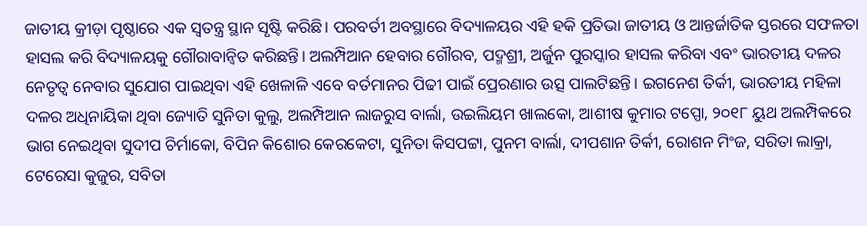ଜାତୀୟ କ୍ରୀଡ଼ା ପୃଷ୍ଠାରେ ଏକ ସ୍ୱତନ୍ତ୍ର ସ୍ଥାନ ସୃଷ୍ଟି କରିଛି। ପରବର୍ତୀ ଅବସ୍ଥାରେ ବିଦ୍ୟାଳୟର ଏହି ହକି ପ୍ରତିଭା ଜାତୀୟ ଓ ଆନ୍ତର୍ଜାତିକ ସ୍ତରରେ ସଫଳତା ହାସଲ କରି ବିଦ୍ୟାଳୟକୁ ଗୌରାବାନ୍ୱିତ କରିଛନ୍ତି। ଅଲମ୍ପିଆନ ହେବାର ଗୌରବ, ପଦ୍ମଶ୍ରୀ, ଅର୍ଜୁନ ପୁରସ୍କାର ହାସଲ କରିବା ଏବଂ ଭାରତୀୟ ଦଳର ନେତୃତ୍ୱ ନେବାର ସୁଯୋଗ ପାଇଥିବା ଏହି ଖେଳାଳି ଏବେ ବର୍ତମାନର ପିଢୀ ପାଇଁ ପ୍ରେରଣାର ଉତ୍ସ ପାଲଟିଛନ୍ତି। ଇଗନେଶ ତିର୍କୀ, ଭାରତୀୟ ମହିଳା ଦଳର ଅଧିନାୟିକା ଥିବା ଜ୍ୟୋତି ସୁନିତା କୁଲୁ, ଅଲମ୍ପିଆନ ଲାଜରୁସ ବାର୍ଲା, ଉଇଲିୟମ ଖାଲକୋ, ଆଶୀଷ କୁମାର ଟପ୍ପୋ, ୨୦୧୮ ୟୁଥ ଅଲମ୍ପିକରେ ଭାଗ ନେଇଥିବା ସୁଦୀପ ଚିର୍ମାକୋ, ବିପିନ କିଶୋର କେରକେଟା, ସୁନିତା କିସପଟ୍ଟା, ପୁନମ ବାର୍ଲା, ଦୀପଶାନ ତିର୍କୀ, ରୋଶନ ମିଂଜ, ସରିତା ଲାକ୍ରା, ଟେରେସା କୁଜୁର, ସବିତା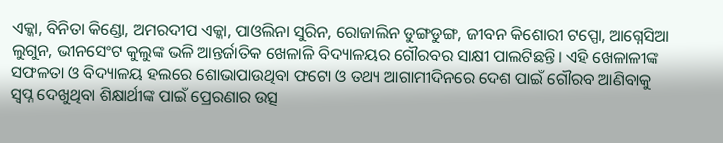ଏକ୍କା, ବିନିତା କିଣ୍ଡୋ, ଅମରଦୀପ ଏକ୍କା, ପାଓଲିନା ସୁରିନ, ରୋଜାଲିନ ଡୁଙ୍ଗଡୁଙ୍ଗ, ଜୀବନ କିଶୋରୀ ଟପ୍ପୋ, ଆଗ୍ନେସିଆ ଲୁଗୁନ, ଭୀନସେଂଟ କୁଲୁଙ୍କ ଭଳି ଆନ୍ତର୍ଜାତିକ ଖେଳାଳି ବିଦ୍ୟାଳୟର ଗୌରବର ସାକ୍ଷୀ ପାଲଟିଛନ୍ତି। ଏହି ଖେଳାଳୀଙ୍କ ସଫଳତା ଓ ବିଦ୍ୟାଳୟ ହଲରେ ଶୋଭାପାଉଥିବା ଫଟୋ ଓ ତଥ୍ୟ ଆଗାମୀଦିନରେ ଦେଶ ପାଇଁ ଗୌରବ ଆଣିବାକୁ ସ୍ୱପ୍ନ ଦେଖୁଥିବା ଶିକ୍ଷାର୍ଥୀଙ୍କ ପାଇଁ ପ୍ରେରଣାର ଉତ୍ସ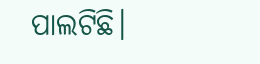ପାଲଟିଛି।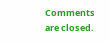Comments are closed.